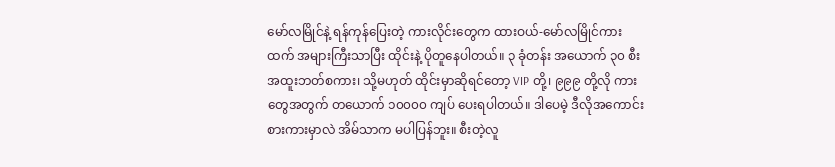မော်လမြိုင်နဲ့ ရန်ကုန်ပြေးတဲ့ ကားလိုင်းတွေက ထားဝယ်-မော်လမြိုင်ကားထက် အများကြီးသာပြီး ထိုင်းနဲ့ ပိုတူနေပါတယ်။ ၃ ခုံတန်း အယောက် ၃၀ စီး အထူးဘတ်စကား၊ သို့မဟုတ် ထိုင်းမှာဆိုရင်တော့ VIP တို့၊ ၉၉၉ တို့လို ကားတွေအတွက် တယောက် ၁၀၀၀၀ ကျပ် ပေးရပါတယ်။ ဒါပေမဲ့ ဒီလိုအကောင်း စားကားမှာလဲ အိမ်သာက မပါပြန်ဘူး။ စီးတဲ့လူ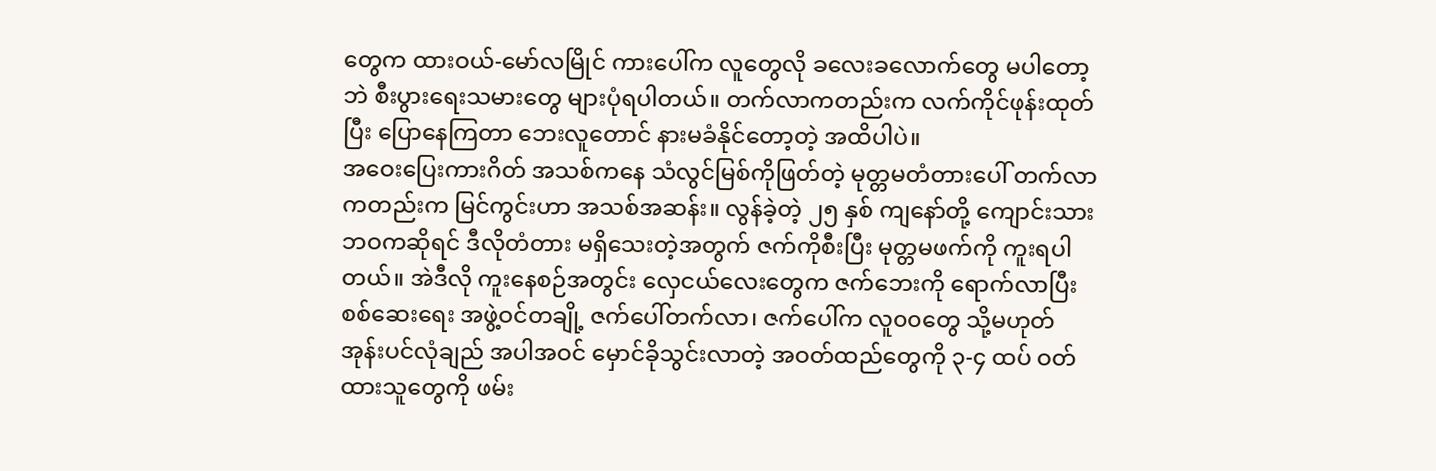တွေက ထားဝယ်-မော်လမြိုင် ကားပေါ်က လူတွေလို ခလေးခလောက်တွေ မပါတော့ဘဲ စီးပွားရေးသမားတွေ များပုံရပါတယ်။ တက်လာကတည်းက လက်ကိုင်ဖုန်းထုတ်ပြီး ပြောနေကြတာ ဘေးလူတောင် နားမခံနိုင်တော့တဲ့ အထိပါပဲ။
အဝေးပြေးကားဂိတ် အသစ်ကနေ သံလွင်မြစ်ကိုဖြတ်တဲ့ မုတ္တမတံတားပေါ် တက်လာကတည်းက မြင်ကွင်းဟာ အသစ်အဆန်း။ လွန်ခဲ့တဲ့ ၂၅ နှစ် ကျနော်တို့ ကျောင်းသားဘဝကဆိုရင် ဒီလိုတံတား မရှိသေးတဲ့အတွက် ဇက်ကိုစီးပြီး မုတ္တမဖက်ကို ကူးရပါတယ်။ အဲဒီလို ကူးနေစဉ်အတွင်း လှေငယ်လေးတွေက ဇက်ဘေးကို ရောက်လာပြီး စစ်ဆေးရေး အဖွဲ့ဝင်တချို့ ဇက်ပေါ်တက်လာ၊ ဇက်ပေါ်က လူ၀၀တွေ သို့မဟုတ် အုန်းပင်လုံချည် အပါအဝင် မှောင်ခိုသွင်းလာတဲ့ အဝတ်ထည်တွေကို ၃-၄ ထပ် ဝတ်ထားသူတွေကို ဖမ်း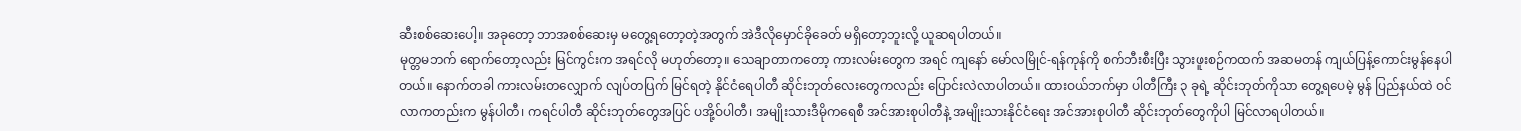ဆီးစစ်ဆေးပေါ့။ အခုတော့ ဘာအစစ်ဆေးမှ မတွေ့ရတော့တဲ့အတွက် အဲဒီလိုမှောင်ခိုခေတ် မရှိတော့ဘူးလို့ ယူဆရပါတယ်။
မုတ္တမဘက် ရောက်တော့လည်း မြင်ကွင်းက အရင်လို မဟုတ်တော့။ သေချာတာကတော့ ကားလမ်းတွေက အရင် ကျနော် မော်လမြိုင်-ရန်ကုန်ကို စက်ဘီးစီးပြီး သွားဖူးစဉ်ကထက် အဆမတန် ကျယ်ပြန့်ကောင်းမွန်နေပါတယ်။ နောက်တခါ ကားလမ်းတလျှောက် လျပ်တပြက် မြင်ရတဲ့ နိုင်ငံရေပါတီ ဆိုင်းဘုတ်လေးတွေကလည်း ပြောင်းလဲလာပါတယ်။ ထားဝယ်ဘက်မှာ ပါတီကြီး ၃ ခုရဲ့ ဆိုင်းဘုတ်ကိုသာ တွေ့ရပေမဲ့ မွန် ပြည်နယ်ထဲ ဝင်လာကတည်းက မွန်ပါတီ၊ ကရင်ပါတီ ဆိုင်းဘုတ်တွေအပြင် ပအို့ဝ်ပါတီ၊ အမျိုးသားဒီမိုကရေစီ အင်အားစုပါတီနဲ့ အမျိုးသားနိုင်ငံရေး အင်အားစုပါတီ ဆိုင်းဘုတ်တွေကိုပါ မြင်လာရပါတယ်။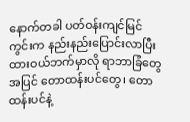နောက်တခါ ပတ်ဝန်းကျင်မြင်ကွင်းက နည်းနည်းပြောင်းလာပြီး ထားဝယ်ဘက်မှာလို ရာဘာခြံတွေအပြင် တောထန်းပင်တွေ၊ တောထန်းပင်နဲ့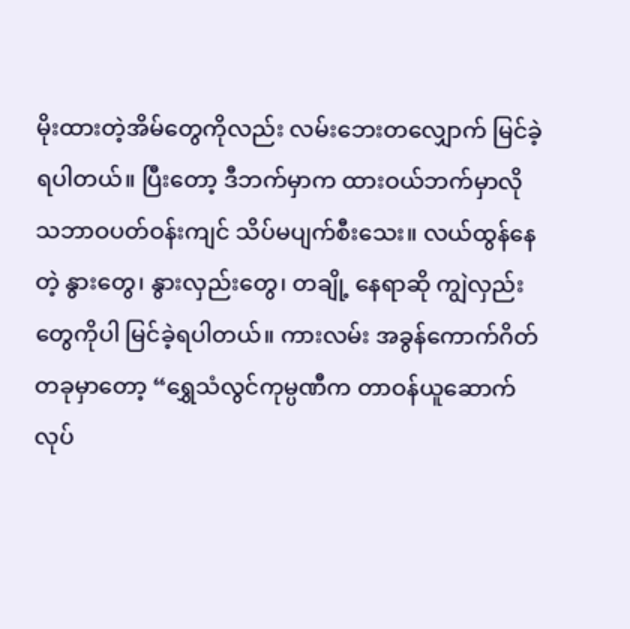မိုးထားတဲ့အိမ်တွေကိုလည်း လမ်းဘေးတလျှောက် မြင်ခဲ့ရပါတယ်။ ပြီးတော့ ဒီဘက်မှာက ထားဝယ်ဘက်မှာလို သဘာဝပတ်ဝန်းကျင် သိပ်မပျက်စီးသေး။ လယ်ထွန်နေတဲ့ နွားတွေ၊ နွားလှည်းတွေ၊ တချို့ နေရာဆို ကျွဲလှည်းတွေကိုပါ မြင်ခဲ့ရပါတယ်။ ကားလမ်း အခွန်ကောက်ဂိတ်တခုမှာတော့ “ရွှေသံလွင်ကုမ္ပဏီက တာဝန်ယူဆောက်လုပ်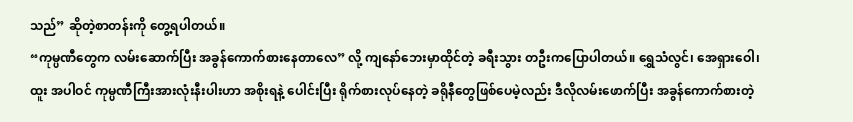သည်” ဆိုတဲ့စာတန်းကို တွေ့ရပါတယ်။
“ကုမ္ပဏီတွေက လမ်းဆောက်ပြီး အခွန်ကောက်စားနေတာလေ” လို့ ကျနော်ဘေးမှာထိုင်တဲ့ ခရီးသွား တဦးကပြောပါတယ်။ ရွှေသံလွင်၊ အေရှားဝေါ၊ ထူး အပါဝင် ကုမ္ပဏီကြီးအားလုံးနီးပါးဟာ အစိုးရနဲ့ ပေါင်းပြီး ရိုက်စားလုပ်နေတဲ့ ခရိုနီတွေဖြစ်ပေမဲ့လည်း ဒီလိုလမ်းဖောက်ပြီး အခွန်ကောက်စားတဲ့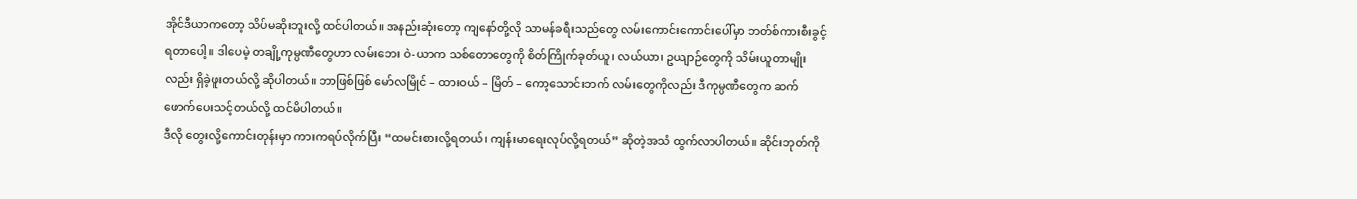အိုင်ဒီယာကတော့ သိပ်မဆိုးဘူးလို့ ထင်ပါတယ်။ အနည်းဆုံးတော့ ကျနော်တို့လို သာမန်ခရီးသည်တွေ လမ်းကောင်းကောင်းပေါ်မှာ ဘတ်စ်ကားစီးခွင့် ရတာပေါ့။ ဒါပေမဲ့ တချို့ကုမ္ပဏီတွေဟာ လမ်းဘေး ဝဲ-ယာက သစ်တောတွေကို စိတ်ကြိုက်ခုတ်ယူ၊ လယ်ယာ၊ ဥယျာဉ်တွေကို သိမ်းယူတာမျိုးလည်း ရှိခဲ့ဖူးတယ်လို့ ဆိုပါတယ်။ ဘာဖြစ်ဖြစ် မော်လမြိုင် – ထားဝယ် – မြိတ် – ကော့သောင်းဘက် လမ်းတွေကိုလည်း ဒီကုမ္ပဏီတွေက ဆက်ဖောက်ပေးသင့်တယ်လို့ ထင်မိပါတယ်။
ဒီလို တွေးလို့ကောင်းတုန်းမှာ ကားကရပ်လိုက်ပြီး “ထမင်းစားလို့ရတယ်၊ ကျန်းမာရေးလုပ်လို့ရတယ်” ဆိုတဲ့အသံ ထွက်လာပါတယ်။ ဆိုင်းဘုတ်ကို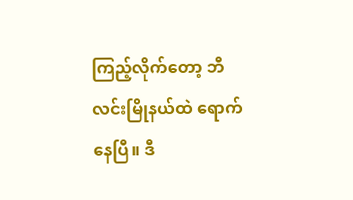ကြည့်လိုက်တော့ ဘီလင်းမြိုနယ်ထဲ ရောက်နေပြီ။ ဒီ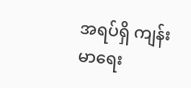အရပ်ရှိ ကျန်းမာရေး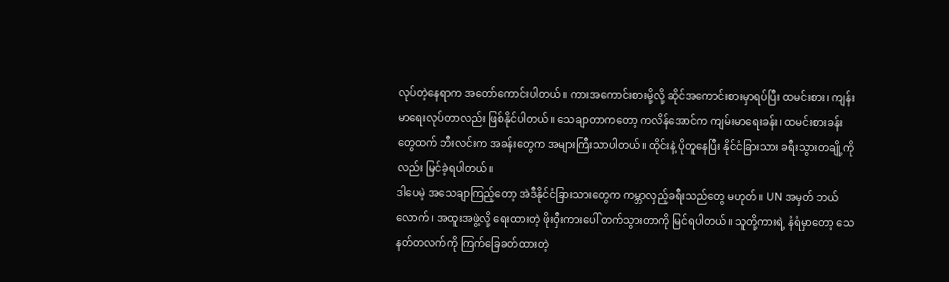လုပ်တဲ့နေရာက အတော်ကောင်းပါတယ်။ ကားအကောင်းစားမို့လို့ ဆိုင်အကောင်းစားမှာရပ်ပြီး ထမင်းစား၊ ကျန်းမာရေးလုပ်တာလည်း ဖြစ်နိုင်ပါတယ်။ သေချာတာကတော့ ကလိန်အောင်က ကျမ်းမာရေးခန်း၊ ထမင်းစားခန်းတွေထက် ဘီးလင်းက အခန်းတွေက အများကြီးသာပါတယ်။ ထိုင်းနဲ့ ပိုတူနေပြီး နိုင်ငံခြားသား ခရီးသွားတချို့ကိုလည်း မြင်ခဲ့ရပါတယ်။
ဒါပေမဲ့ အသေချာကြည့်တော့ အဲဒီနိုင်ငံခြားသားတွေက ကမ္ဘာလှည့်ခရီးသည်တွေ မဟုတ်။ UN အမှတ် ဘယ်လောက်၊ အထူးအဖွဲ့လို့ ရေးထားတဲ့ ဖိုးဝှီးကားပေါ် တက်သွားတာကို မြင်ရပါတယ်။ သူတို့ကားရဲ့ နံရံမှာတော့ သေနတ်တလက်ကို ကြက်ခြေခတ်ထားတဲ့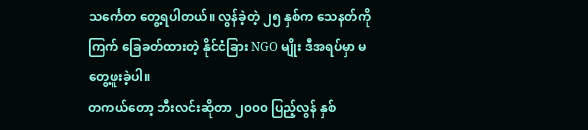သင်္ကေတ တွေ့ရပါတယ်။ လွန်ခဲ့တဲ့ ၂၅ နှစ်က သေနတ်ကိုကြက် ခြေခတ်ထားတဲ့ နိုင်ငံခြား NGO မျိုး ဒီအရပ်မှာ မတွေ့ဖူးခဲ့ပါ။
တကယ်တော့ ဘီးလင်းဆိုတာ ၂၀၀၀ ပြည့်လွန် နှစ်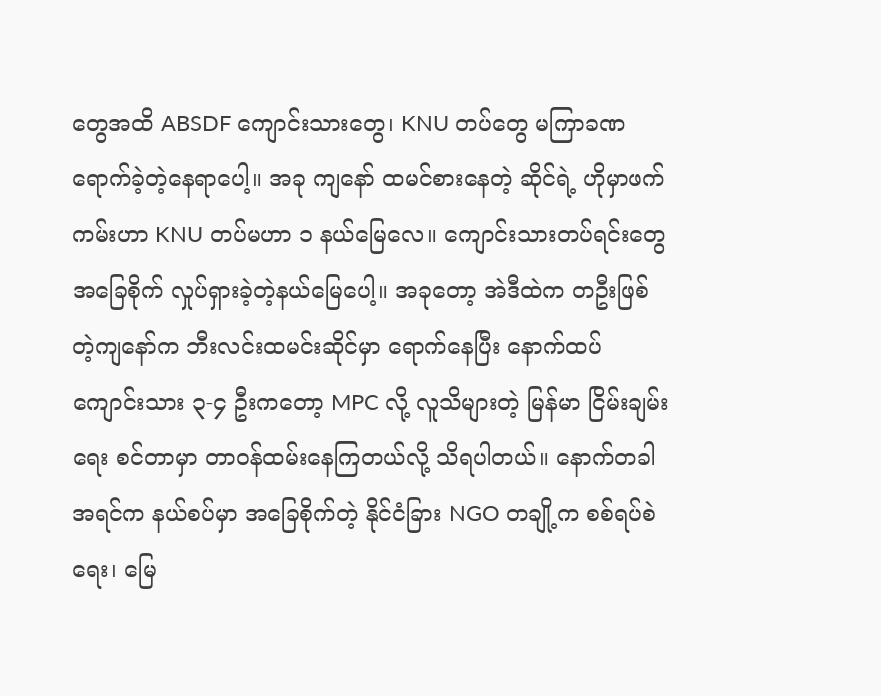တွေအထိ ABSDF ကျောင်းသားတွေ၊ KNU တပ်တွေ မကြာခဏ ရောက်ခဲ့တဲ့နေရာပေါ့။ အခု ကျနော် ထမင်စားနေတဲ့ ဆိုင်ရဲ့ ဟိုမှာဖက်ကမ်းဟာ KNU တပ်မဟာ ၁ နယ်မြေလေ။ ကျောင်းသားတပ်ရင်းတွေ အခြေစိုက် လှုပ်ရှားခဲ့တဲ့နယ်မြေပေါ့။ အခုတော့ အဲဒီထဲက တဦးဖြစ်တဲ့ကျနော်က ဘီးလင်းထမင်းဆိုင်မှာ ရောက်နေပြီး နောက်ထပ် ကျောင်းသား ၃-၄ ဦးကတော့ MPC လို့ လူသိများတဲ့ မြန်မာ ငြိမ်းချမ်းရေး စင်တာမှာ တာဝန်ထမ်းနေကြတယ်လို့ သိရပါတယ်။ နောက်တခါ အရင်က နယ်စပ်မှာ အခြေစိုက်တဲ့ နိုင်ငံခြား NGO တချို့က စစ်ရပ်စဲရေး၊ မြေ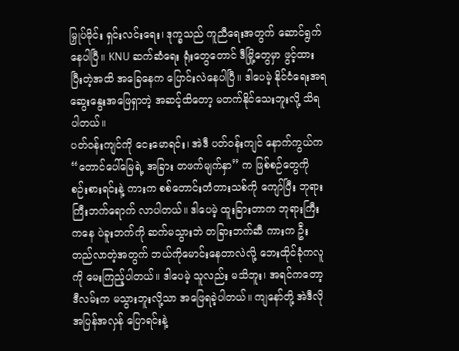မြှုပ်မိုင်း ရှင်းလင်းရေး၊ ဒုက္ခသည် ကူညီရေးအတွက် ဆောင်ရွက်နေပါပြီ။ KNU ဆက်ဆံရေး ရုံးတွေတောင် ဒီမြို့တွေမှာ ဖွင့်ထားပြီးတဲ့အထိ အခြေနေက ပြောင်းလဲနေပါပြီ။ ဒါပေမဲ့ နိုင်ငံရေးအရ ဆွေးနွေးအဖြေရှာတဲ့ အဆင့်ထိတော့ မတက်နိုင်သေးဘူးလို့ သိရပါတယ်။
ပတ်ဝန်းကျင်ကို ငေးမောရင်း၊ အဲဒီ ပတ်ဝန်းကျင် နောက်ကွယ်က “တောင်ပေါ်မြေရဲ့ အခြား တဖက်မျက်နှာ” က ဖြစ်စဉ်တွေကို စဉ်းစားရင်းနဲ့ ကားက စစ်တောင်းတံတားသစ်ကို ကျော်ပြီး ဘုရားကြီးဘက်ရောက် လာပါတယ်။ ဒါပေမဲ့ ထူးခြားတာက ဘုရားကြီးကနေ ပဲခူးဘက်ကို ဆက်မသွားဘဲ တခြားဘက်ဆီ ကားက ဦးတည်လာတဲ့အတွက် ဘယ်ကိုမောင်းနေတာလဲလို့ ဘေးထိုင်ခုံကလူကို မေးကြည့်ပါတယ်။ ဒါပေမဲ့ သူလည်း မသိဘူး၊ အရင်ကတော့ ဒီလမ်းက မသွားဘူးလို့သာ အဖြေရခဲ့ပါတယ်။ ကျနော်တို့ အဲဒီလို အပြန်အလှန် ပြောရင်းနဲ့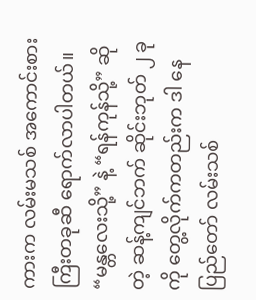ကားက လမ်းမသစ် အကောင်းစားကြီးတခုဆီ ရောက်လာပါတယ်။
“မန္တလေးသို့” နဲ့ “ရန်ကုန်သို့” ဆိုတဲ့ ဆန့်ကျင်ဘက် ဆိုင်းဘုတ် ၂ ခုကို တွေ့လိုက်ကတည်းက ဒါ နေပြည်တော် လမ်းသစ်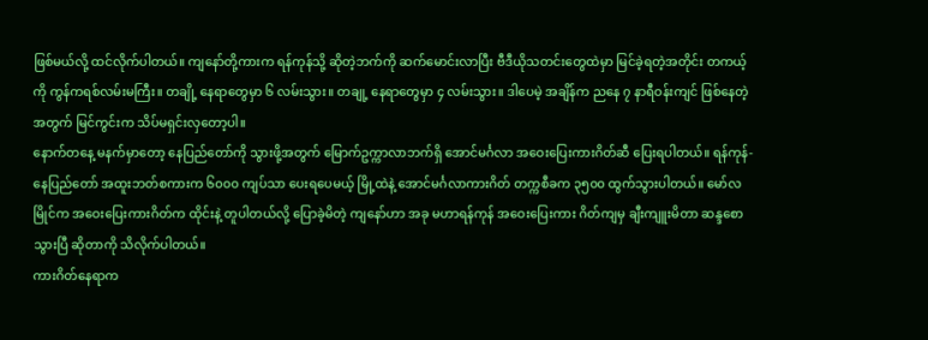ဖြစ်မယ်လို့ ထင်လိုက်ပါတယ်။ ကျနော်တို့ကားက ရန်ကုန်သို့ ဆိုတဲ့ဘက်ကို ဆက်မောင်းလာပြီး ဗီဒီယိုသတင်းတွေထဲမှာ မြင်ခဲ့ရတဲ့အတိုင်း တကယ့်ကို ကွန်ကရစ်လမ်းမကြီး။ တချို့ နေရာတွေမှာ ၆ လမ်းသွား။ တချု့ နေရာတွေမှာ ၄ လမ်းသွား။ ဒါပေမဲ့ အချိန်က ညနေ ၇ နာရီဝန်းကျင် ဖြစ်နေတဲ့အတွက် မြင်ကွင်းက သိပ်မရှင်းလှတော့ပါ။
နောက်တနေ့ မနက်မှာတော့ နေပြည်တော်ကို သွားဖို့အတွက် မြောက်ဥက္ကာလာဘက်ရှိ အောင်မင်္ဂလာ အဝေးပြေးကားဂိတ်ဆီ ပြေးရပါတယ်။ ရန်ကုန်-နေပြည်တော် အထူးဘတ်စကားက ၆၀၀၀ ကျပ်သာ ပေးရပေမယ့် မြို့ထဲနဲ့ အောင်မင်္ဂလာကားဂိတ် တက္ကစီခက ၃၅၀၀ ထွက်သွားပါတယ်။ မော်လမြိုင်က အဝေးပြေးကားဂိတ်က ထိုင်းနဲ့ တူပါတယ်လို့ ပြောခဲ့မိတဲ့ ကျနော်ဟာ အခု မဟာရန်ကုန် အဝေးပြေးကား ဂိတ်ကျမှ ချီးကျူးမိတာ ဆန္ဒစောသွားပြီ ဆိုတာကို သိလိုက်ပါတယ်။
ကားဂိတ်နေရာက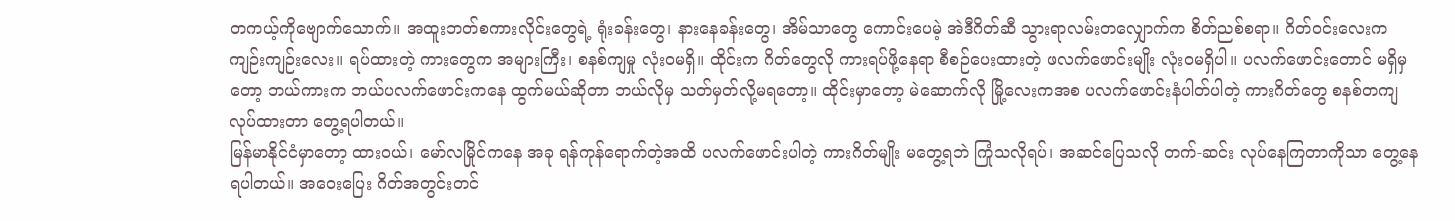တကယ့်ကိုဗျောက်သောက်။ အထူးဘတ်စကားလိုင်းတွေရဲ့ ရုံးခန်းတွေ၊ နားနေခန်းတွေ၊ အိမ်သာတွေ ကောင်းပေမဲ့ အဲဒီဂိတ်ဆီ သွားရာလမ်းတလျှောက်က စိတ်ညစ်စရာ။ ဂိတ်ဝင်းလေးက ကျဉ်းကျဉ်းလေး။ ရပ်ထားတဲ့ ကားတွေက အများကြီး၊ စနစ်ကျမှု လုံးဝမရှိ။ ထိုင်းက ဂိတ်တွေလို ကားရပ်ဖို့နေရာ စီစဉ်ပေးထားတဲ့ ဖလက်ဖောင်းမျိုး လုံးဝမရှိပါ။ ပလက်ဖောင်းတောင် မရှိမှတော့ ဘယ်ကားက ဘယ်ပလက်ဖောင်းကနေ ထွက်မယ်ဆိုတာ ဘယ်လိုမှ သတ်မှတ်လို့မရတော့။ ထိုင်းမှာတော့ မဲဆောက်လို မြို့လေးကအစ ပလက်ဖောင်းနံပါတ်ပါတဲ့ ကားဂိတ်တွေ စနစ်တကျ လုပ်ထားတာ တွေ့ရပါတယ်။
မြန်မာနိုင်ငံမှာတော့ ထားဝယ်၊ မော်လမြိုင်ကနေ အခု ရန်ကုန်ရောက်တဲ့အထိ ပလက်ဖောင်းပါတဲ့ ကားဂိတ်မျိုး မတွေ့ရဘဲ ကြုံသလိုရပ်၊ အဆင်ပြေသလို တက်-ဆင်း လုပ်နေကြတာကိုသာ တွေ့နေရပါတယ်။ အဝေးပြေး ဂိတ်အတွင်းတင်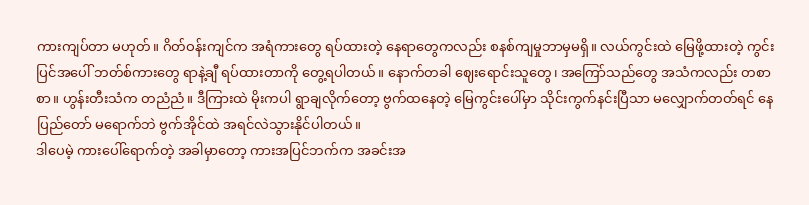ကားကျပ်တာ မဟုတ်။ ဂိတ်ဝန်းကျင်က အရံကားတွေ ရပ်ထားတဲ့ နေရာတွေကလည်း စနစ်ကျမှုဘာမှမရှိ။ လယ်ကွင်းထဲ မြေဖို့ထားတဲ့ ကွင်းပြင်အပေါ် ဘတ်စ်ကားတွေ ရာနဲ့ချီ ရပ်ထားတာကို တွေ့ရပါတယ်။ နောက်တခါ ဈေးရောင်းသူတွေ၊ အကြော်သည်တွေ အသံကလည်း တစာစာ။ ဟွန်းတီးသံက တညံညံ။ ဒီကြားထဲ မိုးကပါ ရွာချလိုက်တော့ ဗွက်ထနေတဲ့ မြေကွင်းပေါ်မှာ သိုင်းကွက်နင်းပြီသာ မလျှောက်တတ်ရင် နေပြည်တော် မရောက်ဘဲ ဗွက်အိုင်ထဲ အရင်လဲသွားနိုင်ပါတယ်။
ဒါပေမဲ့ ကားပေါ်ရောက်တဲ့ အခါမှာတော့ ကားအပြင်ဘက်က အခင်းအ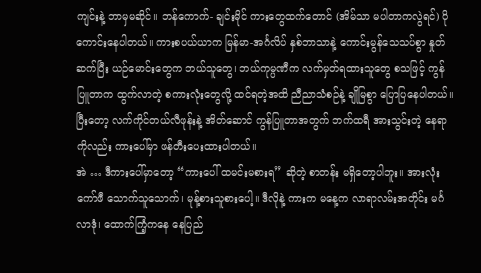ကျင်းနဲ့ ဘာမှမဆိုင်။ ဘန်ကောက်- ချင်းမိုင် ကားတွေထက်တောင် (အိမ်သာ မပါတာကလွဲရင်) ပိုကောင်းနေပါတယ်။ ကားစပယ်ယာက မြန်မာ-အင်္ဂလိပ် နှစ်ဘာသာနဲ့ ကောင်းမွန်သေသပ်စွာ နှုတ်ဆက်ပြီး ယဉ်မောင်းတွေက ဘယ်သူတွေ၊ ဘယ်ကုမ္ပဏီက လက်မှတ်ရထားသူတွေ စသဖြင့် ကွန်ပြူတာက ထွက်လာတဲ့ စကားလုံးတွေလို့ ထင်ရတဲ့အထိ ညီညာသံစဉ်နဲ့ ချိုမြစွာ ပြောပြနေပါတယ်။ ပြီးတော့ လက်ကိုင်တယ်လီဖုန်းနဲ့ အိတ်ဆောင် ကွန်ပြူတာအတွက် ဘက်ထရီ အားသွင်းတဲ့ နေရာကိုလည်း ကားပေါ်မှာ ဖန်တီးပေးထားပါတယ်။
အဲ … ဒီကားပေါ်မှာတော့ “ကားပေါ် ထမင်းမစားရ” ဆိုတဲ့ စာတန်း မရှိတော့ပါဘူး။ အားလုံး ကော်ဖီ သောက်သူသောက်၊ မုန့်စားသူစားပေါ့။ ဒီလိုနဲ့ ကားက မနေ့က လာရာလမ်းအတိုင်း မင်္ဂလာဒုံ၊ ထောက်ကြံ့ကနေ နေပြည်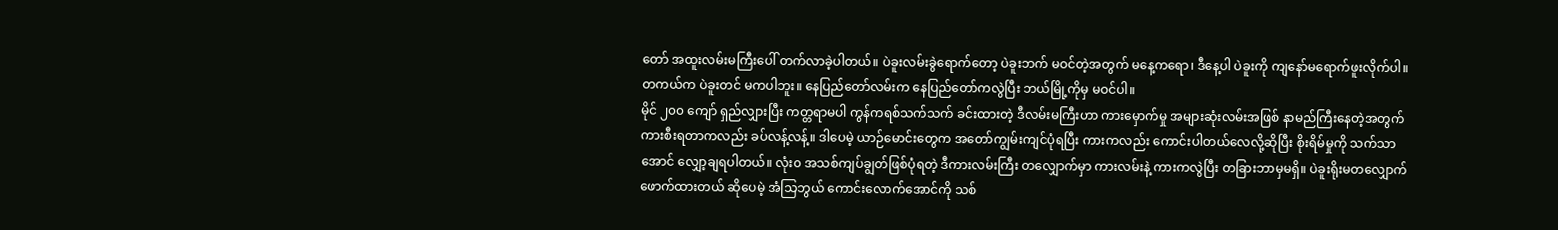တော် အထူးလမ်းမကြီးပေါ် တက်လာခဲ့ပါတယ်။ ပဲခူးလမ်းခွဲရောက်တော့ ပဲခူးဘက် မဝင်တဲ့အတွက် မနေ့ကရော၊ ဒီနေ့ပါ ပဲခူးကို ကျနော်မရောက်ဖူးလိုက်ပါ။ တကယ်က ပဲခူးတင် မကပါဘူး။ နေပြည်တော်လမ်းက နေပြည်တော်ကလွဲပြီး ဘယ်မြို့ကိုမှ မဝင်ပါ။
မိုင် ၂၀၀ ကျော် ရှည်လျှားပြီး ကတ္တရာမပါ ကွန်ကရစ်သက်သက် ခင်းထားတဲ့ ဒီလမ်းမကြီးဟာ ကားမှောက်မှု အများဆုံးလမ်းအဖြစ် နာမည်ကြီးနေတဲ့အတွက် ကားစီးရတာကလည်း ခပ်လန့်လန့်။ ဒါပေမဲ့ ယာဉ်မောင်းတွေက အတော်ကျွမ်းကျင်ပုံရပြီး ကားကလည်း ကောင်းပါတယ်လေလို့ဆိုပြီး စိုးရိမ်မှုကို သက်သာအောင် လျှော့ချရပါတယ်။ လုံး၀ အသစ်ကျပ်ချွတ်ဖြစ်ပုံရတဲ့ ဒီကားလမ်းကြီး တလျှောက်မှာ ကားလမ်းနဲ့ ကားကလွဲပြီး တခြားဘာမှမရှိ။ ပဲခူးရိုးမတလျှောက် ဖောက်ထားတယ် ဆိုပေမဲ့ အံသြဘွယ် ကောင်းလောက်အောင်ကို သစ်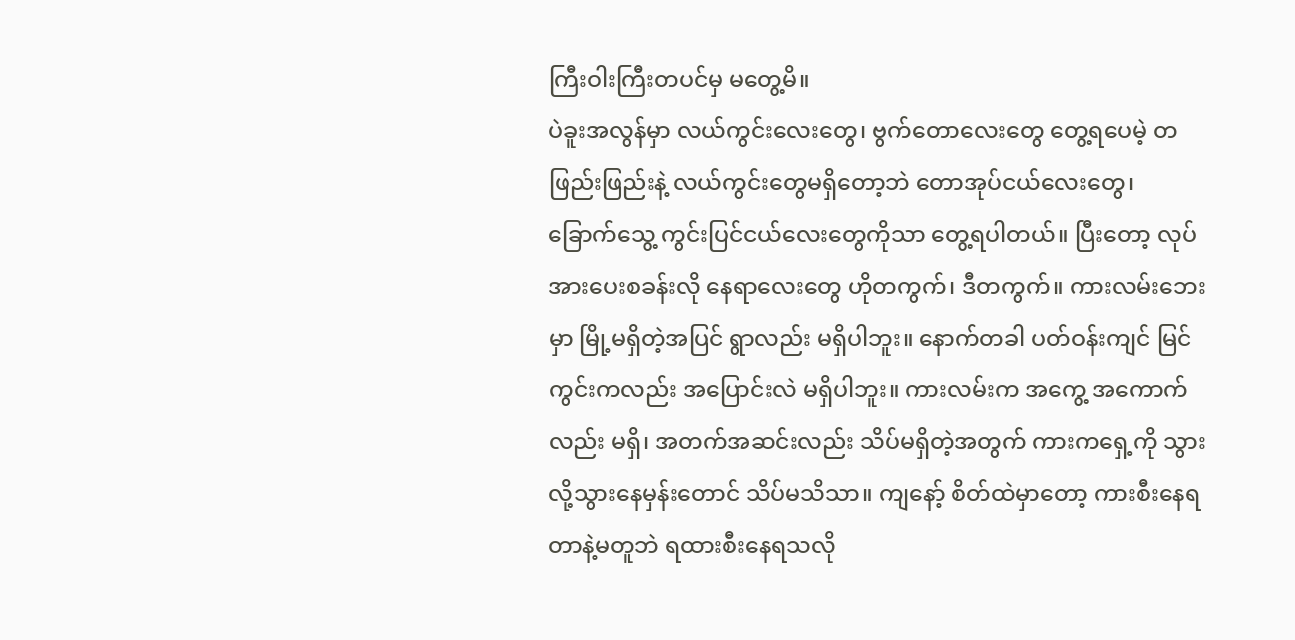ကြီးဝါးကြီးတပင်မှ မတွေ့မိ။
ပဲခူးအလွန်မှာ လယ်ကွင်းလေးတွေ၊ ဗွက်တောလေးတွေ တွေ့ရပေမဲ့ တဖြည်းဖြည်းနဲ့ လယ်ကွင်းတွေမရှိတော့ဘဲ တောအုပ်ငယ်လေးတွေ၊ ခြောက်သွေ့ ကွင်းပြင်ငယ်လေးတွေကိုသာ တွေ့ရပါတယ်။ ပြီးတော့ လုပ်အားပေးစခန်းလို နေရာလေးတွေ ဟိုတကွက်၊ ဒီတကွက်။ ကားလမ်းဘေးမှာ မြို့မရှိတဲ့အပြင် ရွာလည်း မရှိပါဘူး။ နောက်တခါ ပတ်ဝန်းကျင် မြင်ကွင်းကလည်း အပြောင်းလဲ မရှိပါဘူး။ ကားလမ်းက အကွေ့ အကောက်လည်း မရှိ၊ အတက်အဆင်းလည်း သိပ်မရှိတဲ့အတွက် ကားကရှေ့ကို သွားလို့သွားနေမှန်းတောင် သိပ်မသိသာ။ ကျနော့် စိတ်ထဲမှာတော့ ကားစီးနေရတာနဲ့မတူဘဲ ရထားစီးနေရသလို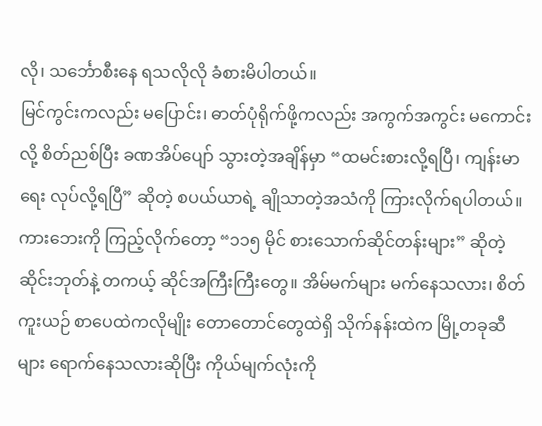လို၊ သင်္ဘောစီးနေ ရသလိုလို ခံစားမိပါတယ်။
မြင်ကွင်းကလည်း မပြောင်း၊ ဓာတ်ပုံရိုက်ဖို့ကလည်း အကွက်အကွင်း မကောင်းလို့ စိတ်ညစ်ပြီး ခဏအိပ်ပျော် သွားတဲ့အချိန်မှာ “ထမင်းစားလို့ရပြီ၊ ကျန်းမာရေး လုပ်လို့ရပြီ” ဆိုတဲ့ စပယ်ယာရဲ့ ချိုသာတဲ့အသံကို ကြားလိုက်ရပါတယ်။ ကားဘေးကို ကြည့်လိုက်တော့ “၁၁၅ မိုင် စားသောက်ဆိုင်တန်းများ” ဆိုတဲ့ ဆိုင်းဘုတ်နဲ့ တကယ့် ဆိုင်အကြီးကြီးတွေ။ အိမ်မက်များ မက်နေသလား၊ စိတ်ကူးယဉ် စာပေထဲကလိုမျိုး တောတောင်တွေထဲရှိ သိုက်နန်းထဲက မြို့တခုဆီများ ရောက်နေသလားဆိုပြီး ကိုယ်မျက်လုံးကို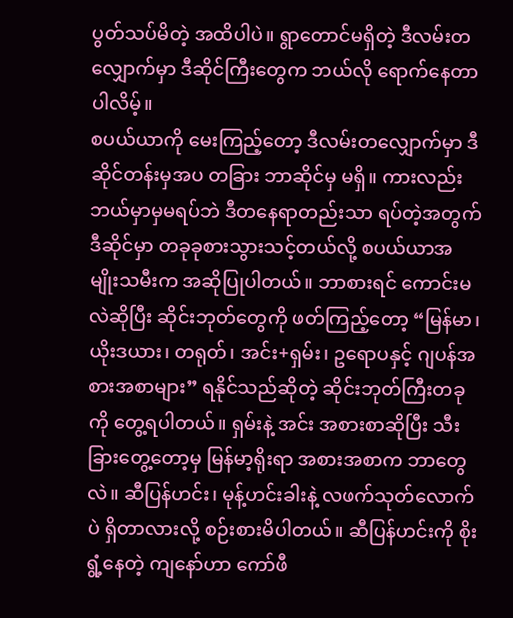ပွတ်သပ်မိတဲ့ အထိပါပဲ။ ရွာတောင်မရှိတဲ့ ဒီလမ်းတလျှောက်မှာ ဒီဆိုင်ကြီးတွေက ဘယ်လို ရောက်နေတာပါလိမ့်။
စပယ်ယာကို မေးကြည့်တော့ ဒီလမ်းတလျှောက်မှာ ဒီဆိုင်တန်းမှအပ တခြား ဘာဆိုင်မှ မရှိ။ ကားလည်း ဘယ်မှာမှမရပ်ဘဲ ဒီတနေရာတည်းသာ ရပ်တဲ့အတွက် ဒီဆိုင်မှာ တခုခုစားသွားသင့်တယ်လို့ စပယ်ယာအမျိုးသမီးက အဆိုပြုပါတယ်။ ဘာစားရင် ကောင်းမလဲဆိုပြီး ဆိုင်းဘုတ်တွေကို ဖတ်ကြည့်တော့ “မြန်မာ၊ ယိုးဒယား၊ တရုတ်၊ အင်း+ရှမ်း၊ ဥရောပနှင့် ဂျပန်အစားအစာများ” ရနိုင်သည်ဆိုတဲ့ ဆိုင်းဘုတ်ကြီးတခုကို တွေ့ရပါတယ်။ ရှမ်းနဲ့ အင်း အစားစာဆိုပြီး သီးခြားတွေ့တော့မှ မြန်မာ့ရိုးရာ အစားအစာက ဘာတွေလဲ။ ဆီပြန်ဟင်း၊ မုန့်ဟင်းခါးနဲ့ လဖက်သုတ်လောက်ပဲ ရှိတာလားလို့ စဉ်းစားမိပါတယ်။ ဆီပြန်ဟင်းကို စိုးရွံ့နေတဲ့ ကျနော်ဟာ ကော်ဖီ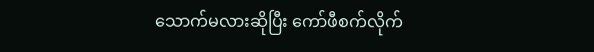သောက်မလားဆိုပြီး ကော်ဖီစက်လိုက်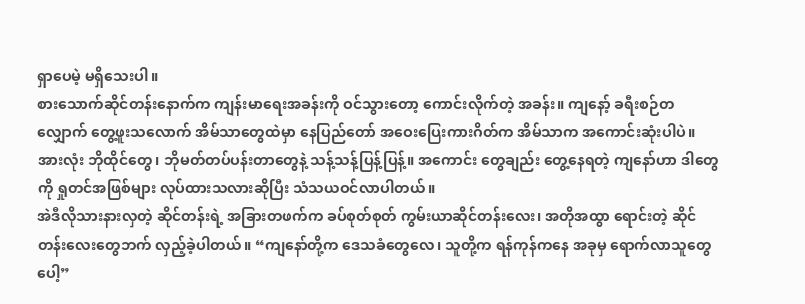ရှာပေမဲ့ မရှိသေးပါ။
စားသောက်ဆိုင်တန်းနောက်က ကျန်းမာရေးအခန်းကို ဝင်သွားတော့ ကောင်းလိုက်တဲ့ အခန်း။ ကျနော့် ခရီးစဉ်တလျှောက် တွေ့ဖူးသလောက် အိမ်သာတွေထဲမှာ နေပြည်တော် အဝေးပြေးကားဂိတ်က အိမ်သာက အကောင်းဆုံးပါပဲ။ အားလုံး ဘိုထိုင်တွေ၊ ဘိုမတ်တပ်ပန်းတာတွေနဲ့ သန့်သန့်ပြန့်ပြန့်။ အကောင်း တွေချည်း တွေ့နေရတဲ့ ကျနော်ဟာ ဒါတွေကို ရှုတင်အဖြစ်များ လုပ်ထားသလားဆိုပြီး သံသယဝင်လာပါတယ်။
အဲဒီလိုသားနားလှတဲ့ ဆိုင်တန်းရဲ့ အခြားတဖက်က ခပ်စုတ်စုတ် ကွမ်းယာဆိုင်တန်းလေး၊ အတိုအထွာ ရောင်းတဲ့ ဆိုင်တန်းလေးတွေဘက် လှည့်ခဲ့ပါတယ်။ “ကျနော်တို့က ဒေသခံတွေလေ၊ သူတို့က ရန်ကုန်ကနေ အခုမှ ရောက်လာသူတွေပေါ့”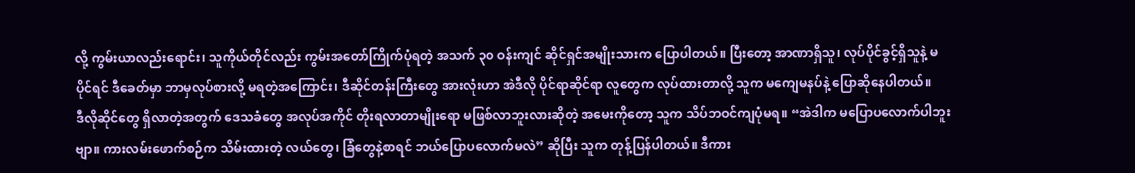လို့ ကွမ်းယာလည်းရောင်း၊ သူကိုယ်တိုင်လည်း ကွမ်းအတော်ကြိုက်ပုံရတဲ့ အသက် ၃၀ ဝန်းကျင် ဆိုင်ရှင်အမျိုးသားက ပြောပါတယ်။ ပြီးတော့ အာဏာရှိသူ၊ လုပ်ပိုင်ခွင့်ရှိသူနဲ့ မပိုင်ရင် ဒီခေတ်မှာ ဘာမှလုပ်စားလို့ မရတဲ့အကြောင်း၊ ဒီဆိုင်တန်းကြီးတွေ အားလုံးဟာ အဲဒီလို ပိုင်ရာဆိုင်ရာ လူတွေက လုပ်ထားတာလို့ သူက မကျေမနပ်နဲ့ ပြောဆိုနေပါတယ်။
ဒီလိုဆိုင်တွေ ရှိလာတဲ့အတွက် ဒေသခံတွေ အလုပ်အကိုင် တိုးရလာတာမျိုးရော မဖြစ်လာဘူးလားဆိုတဲ့ အမေးကိုတော့ သူက သိပ်ဘဝင်ကျပုံမရ။ “အဲဒါက မပြောပလောက်ပါဘူးဗျာ။ ကားလမ်းဖောက်စဉ်က သိမ်းထားတဲ့ လယ်တွေ၊ ခြံတွေနဲ့စာရင် ဘယ်ပြောပလောက်မလဲ” ဆိုပြီး သူက တုန့်ပြန်ပါတယ်။ ဒီကား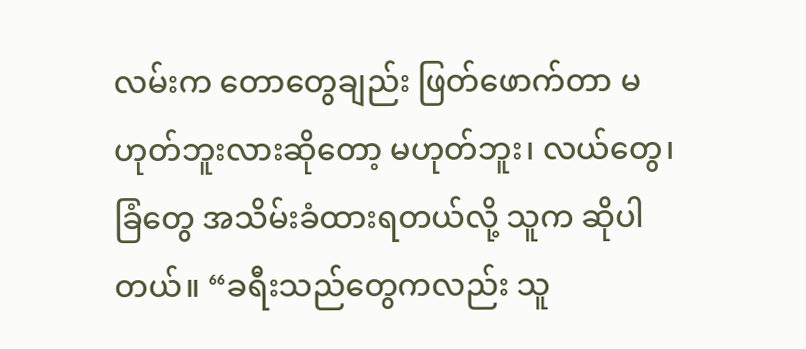လမ်းက တောတွေချည်း ဖြတ်ဖောက်တာ မဟုတ်ဘူးလားဆိုတော့ မဟုတ်ဘူး၊ လယ်တွေ၊ ခြံတွေ အသိမ်းခံထားရတယ်လို့ သူက ဆိုပါတယ်။ “ခရီးသည်တွေကလည်း သူ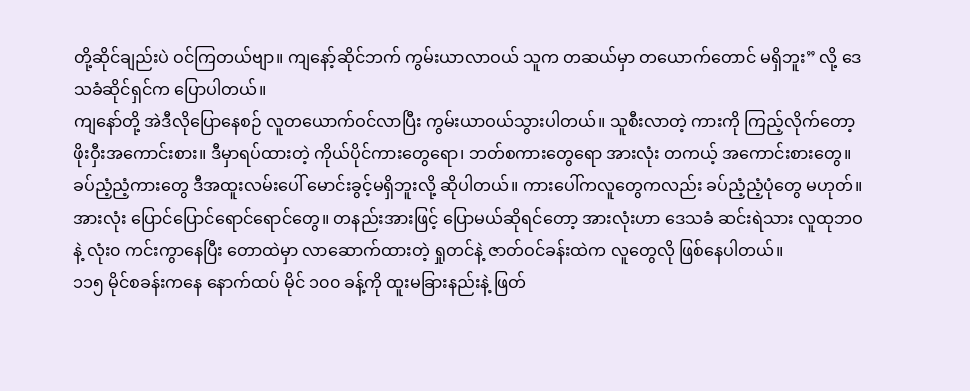တို့ဆိုင်ချည်းပဲ ဝင်ကြတယ်ဗျာ။ ကျနော့်ဆိုင်ဘက် ကွမ်းယာလာဝယ် သူက တဆယ်မှာ တယောက်တောင် မရှိဘူး” လို့ ဒေသခံဆိုင်ရှင်က ပြောပါတယ်။
ကျနော်တို့ အဲဒီလိုပြောနေစဉ် လူတယောက်ဝင်လာပြီး ကွမ်းယာဝယ်သွားပါတယ်။ သူစီးလာတဲ့ ကားကို ကြည့်လိုက်တော့ ဖိုးဝှီးအကောင်းစား။ ဒီမှာရပ်ထားတဲ့ ကိုယ်ပိုင်ကားတွေရော၊ ဘတ်စကားတွေရော အားလုံး တကယ့် အကောင်းစားတွေ။ ခပ်ညံ့ညံ့ကားတွေ ဒီအထူးလမ်းပေါ် မောင်းခွင့်မရှိဘူးလို့ ဆိုပါတယ်။ ကားပေါ်ကလူတွေကလည်း ခပ်ညံ့ညံ့ပုံတွေ မဟုတ်။ အားလုံး ပြောင်ပြောင်ရောင်ရောင်တွေ။ တနည်းအားဖြင့် ပြောမယ်ဆိုရင်တော့ အားလုံးဟာ ဒေသခံ ဆင်းရဲသား လူထုဘဝနဲ့ လုံး၀ ကင်းကွာနေပြီး တောထဲမှာ လာဆောက်ထားတဲ့ ရှုတင်နဲ့ ဇာတ်ဝင်ခန်းထဲက လူတွေလို ဖြစ်နေပါတယ်။
၁၁၅ မိုင်စခန်းကနေ နောက်ထပ် မိုင် ၁၀၀ ခန့်ကို ထူးမခြားနည်းနဲ့ ဖြတ်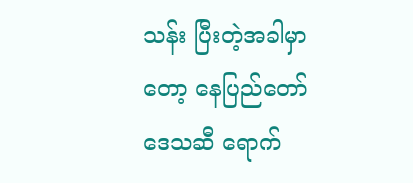သန်း ပြီးတဲ့အခါမှာတော့ နေပြည်တော်ဒေသဆီ ရောက်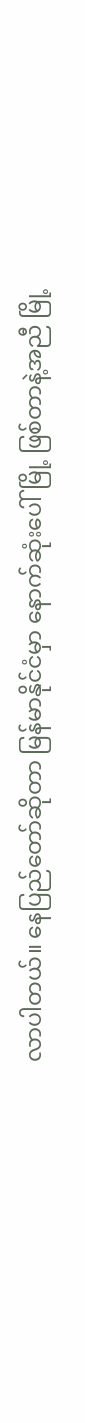လာပါတယ်။ နေပြည်တော်ဆိုတာ မြန်မာနိုင်ငံမှာ နောက်ဆုံးပေါ်မြို့ ဖြစ်တာနဲ့အညီ မြို့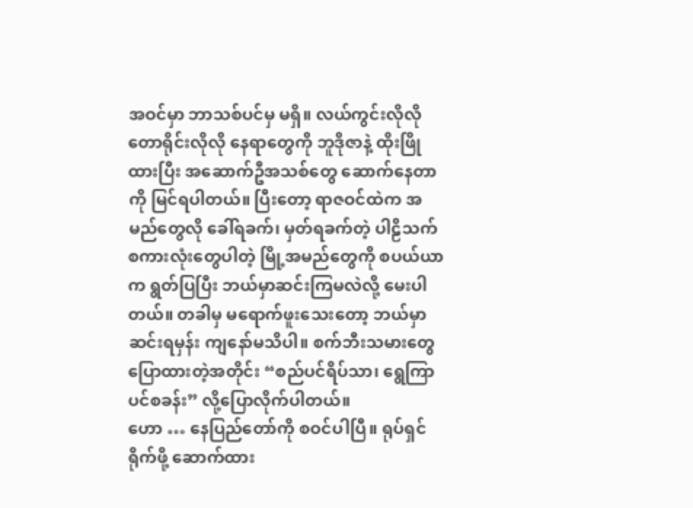အဝင်မှာ ဘာသစ်ပင်မှ မရှိ။ လယ်ကွင်းလိုလို တောရိုင်းလိုလို နေရာတွေကို ဘူဒိုဇာနဲ့ ထိုးဖြိုထားပြီး အဆောက်ဦအသစ်တွေ ဆောက်နေတာကို မြင်ရပါတယ်။ ပြီးတော့ ရာဇဝင်ထဲက အမည်တွေလို ခေါ်ရခက်၊ မှတ်ရခက်တဲ့ ပါဠိသက် စကားလုံးတွေပါတဲ့ မြို့အမည်တွေကို စပယ်ယာက ရွတ်ပြပြီး ဘယ်မှာဆင်းကြမလဲလို့ မေးပါတယ်။ တခါမှ မရောက်ဖူးသေးတော့ ဘယ်မှာဆင်းရမှန်း ကျနော်မသိပါ။ စက်ဘီးသမားတွေ ပြောထားတဲ့အတိုင်း “စည်ပင်ရိပ်သာ၊ ရွေကြာပင်စခန်း” လို့ပြောလိုက်ပါတယ်။
ဟော … နေပြည်တော်ကို စဝင်ပါပြီ။ ရုပ်ရှင်ရိုက်ဖို့ ဆောက်ထား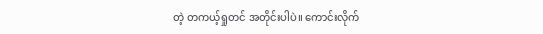တဲ့ တကယ့်ရှုတင် အတိုင်းပါပဲ။ ကောင်းလိုက်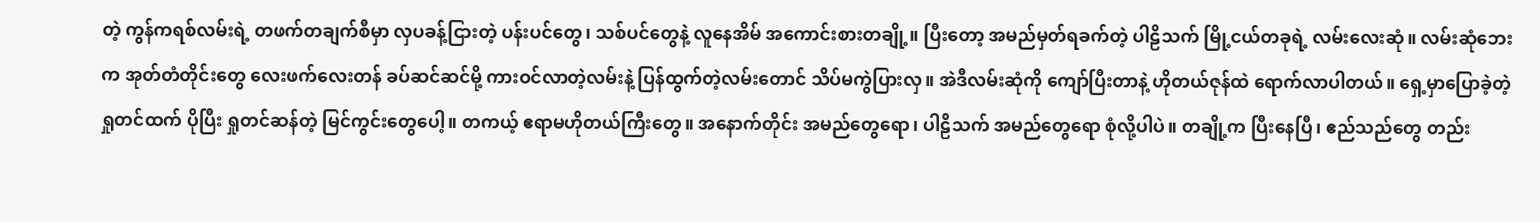တဲ့ ကွန်ကရစ်လမ်းရဲ့ တဖက်တချက်စီမှာ လှပခန့်ငြားတဲ့ ပန်းပင်တွေ၊ သစ်ပင်တွေနဲ့ လူနေအိမ် အကောင်းစားတချို့။ ပြီးတော့ အမည်မှတ်ရခက်တဲ့ ပါဠိသက် မြို့ငယ်တခုရဲ့ လမ်းလေးဆုံ။ လမ်းဆုံဘေးက အုတ်တံတိုင်းတွေ လေးဖက်လေးတန် ခပ်ဆင်ဆင်မို့ ကားဝင်လာတဲ့လမ်းနဲ့ ပြန်ထွက်တဲ့လမ်းတောင် သိပ်မကွဲပြားလှ။ အဲဒီလမ်းဆုံကို ကျော်ပြီးတာနဲ့ ဟိုတယ်ဇုန်ထဲ ရောက်လာပါတယ်။ ရှေ့မှာပြောခဲ့တဲ့ ရှုတင်ထက် ပိုပြီး ရှုတင်ဆန်တဲ့ မြင်ကွင်းတွေပေါ့။ တကယ့် ဧရာမဟိုတယ်ကြီးတွေ။ အနောက်တိုင်း အမည်တွေရော၊ ပါဠိသက် အမည်တွေရော စုံလို့ပါပဲ။ တချို့က ပြီးနေပြီ၊ ဧည်သည်တွေ တည်း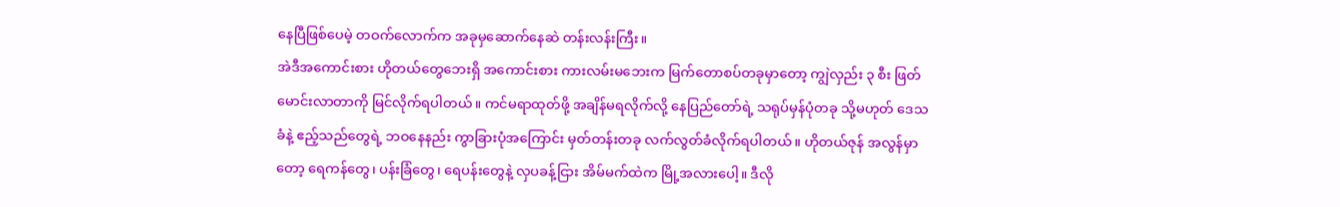နေပြီဖြစ်ပေမဲ့ တဝက်လောက်က အခုမှဆောက်နေဆဲ တန်းလန်းကြီး။
အဲဒီအကောင်းစား ဟိုတယ်တွေဘေးရှိ အကောင်းစား ကားလမ်းမဘေးက မြက်တောစပ်တခုမှာတော့ ကျွဲလှည်း ၃ စီး ဖြတ်မောင်းလာတာကို မြင်လိုက်ရပါတယ်။ ကင်မရာထုတ်ဖို့ အချိန်မရလိုက်လို့ နေပြည်တော်ရဲ့ သရုပ်မှန်ပုံတခု သို့မဟုတ် ဒေသခံနဲ့ ဧည့်သည်တွေရဲ့ ဘဝနေနည်း ကွာခြားပုံအကြောင်း မှတ်တန်းတခု လက်လွတ်ခံလိုက်ရပါတယ်။ ဟိုတယ်ဇုန် အလွန်မှာတော့ ရေကန်တွေ၊ ပန်းခြံတွေ၊ ရေပန်းတွေနဲ့ လှပခန့်ငြား အိမ်မက်ထဲက မြို့အလားပေါ့။ ဒီလို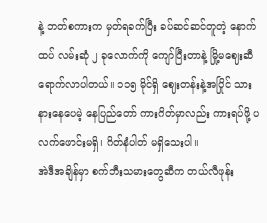နဲ့ ဘတ်စကားက မှတ်ရခက်ပြီး ခပ်ဆင်ဆင်တူတဲ့ နောက်ထပ် လမ်းဆုံ ၂ ခုလောက်ကို ကျော်ပြီးတာနဲ့ မြို့မဈေးဆီ ရောက်လာပါတယ်။ ၁၁၅ မိုင်ရှိ ဈေးတန်းနဲ့အပြိုင် သားနားနေပေမဲ့ နေပြည်တော် ကားဂိတ်မှာလည်း ကားရပ်ဖို့ ပလက်ဖောင်းမရှိ၊ ဂိတ်နံပါတ် မရှိသေးပါ။
အဲဒီအချိန်မှာ စက်ဘီးသမားတွေဆီက တယ်လီဖုန်း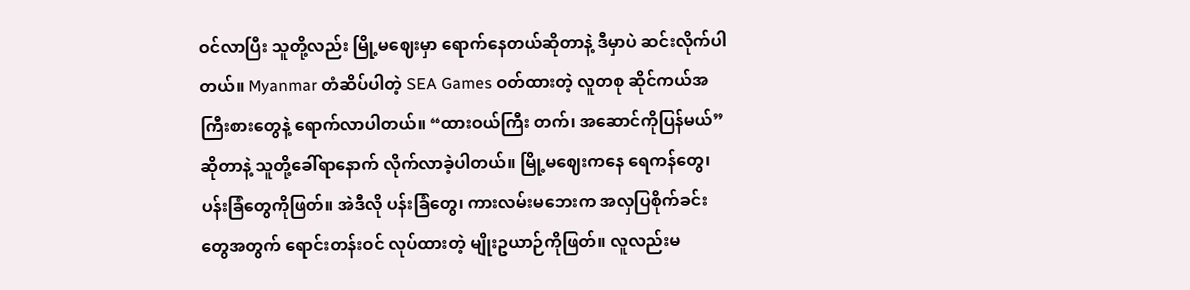ဝင်လာပြီး သူတို့လည်း မြို့မဈေးမှာ ရောက်နေတယ်ဆိုတာနဲ့ ဒီမှာပဲ ဆင်းလိုက်ပါတယ်။ Myanmar တံဆိပ်ပါတဲ့ SEA Games ဝတ်ထားတဲ့ လူတစု ဆိုင်ကယ်အကြီးစားတွေနဲ့ ရောက်လာပါတယ်။ “ထားဝယ်ကြီး တက်၊ အဆောင်ကိုပြန်မယ်” ဆိုတာနဲ့ သူတို့ခေါ်ရာနောက် လိုက်လာခဲ့ပါတယ်။ မြို့မဈေးကနေ ရေကန်တွေ၊ ပန်းခြံတွေကိုဖြတ်။ အဲဒီလို ပန်းခြံတွေ၊ ကားလမ်းမဘေးက အလှပြစိုက်ခင်းတွေအတွက် ရောင်းတန်းဝင် လုပ်ထားတဲ့ မျိုးဥယာဉ်ကိုဖြတ်။ လူလည်းမ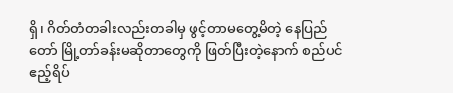ရှိ၊ ဂိတ်တံတခါးလည်းတခါမှ ဖွင့်တာမတွေ့မိတဲ့ နေပြည်တော် မြို့တာ်ခန်းမဆိုတာတွေကို ဖြတ်ပြီးတဲ့နောက် စည်ပင်ဧည့်ရိပ်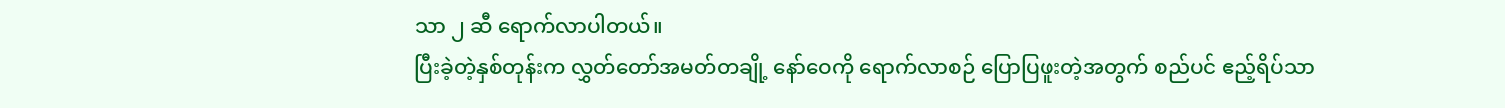သာ ၂ ဆီ ရောက်လာပါတယ်။
ပြီးခဲ့တဲ့နှစ်တုန်းက လွှတ်တော်အမတ်တချို့ နော်ဝေကို ရောက်လာစဉ် ပြောပြဖူးတဲ့အတွက် စည်ပင် ဧည့်ရိပ်သာ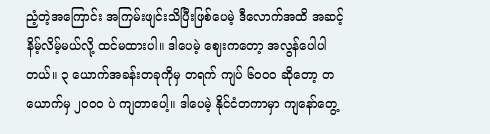ညံ့တဲ့အကြောင်း အကြမ်းဖျင်းသိပြီးဖြစ်ပေမဲ့ ဒီလောက်အထိ အဆင့်နိမ့်လိမ့်မယ်လို့ ထင်မထားပါ။ ဒါပေမဲ့ ဈေးကတော့ အလွန်ပေါပါတယ်။ ၃ ယောက်အခန်းတခုကိုမှ တရက် ကျပ် ၆၀၀၀ ဆိုတော့ တယောက်မှ ၂၀၀၀ ပဲ ကျတာပေါ့။ ဒါပေမဲ့ နိုင်ငံတကာမှာ ကျနော်တွေ့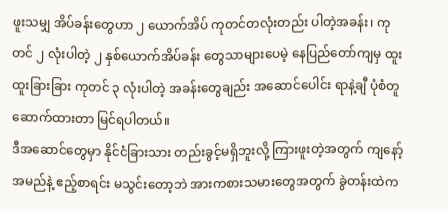ဖူးသမျှ အိပ်ခန်းတွေဟာ ၂ ယောက်အိပ် ကုတင်တလုံးတည်း ပါတဲ့အခန်း၊ ကုတင် ၂ လုံးပါတဲ့ ၂ နှစ်ယောက်အိပ်ခန်း တွေသာများပေမဲ့ နေပြည်တော်ကျမှ ထူးထူးခြားခြား ကုတင် ၃ လုံးပါတဲ့ အခန်းတွေချည်း အဆောင်ပေါင်း ရာနဲ့ချီ ပုံစံတူ ဆောက်ထားတာ မြင်ရပါတယ်။
ဒီအဆောင်တွေမှာ နိုင်ငံခြားသား တည်းခွင့်မရှိဘူးလို့ ကြားဖူးတဲ့အတွက် ကျနော့်အမည်နဲ့ ဧည့်စာရင်း မသွင်းတော့ဘဲ အားကစားသမားတွေအတွက် ခွဲတန်းထဲက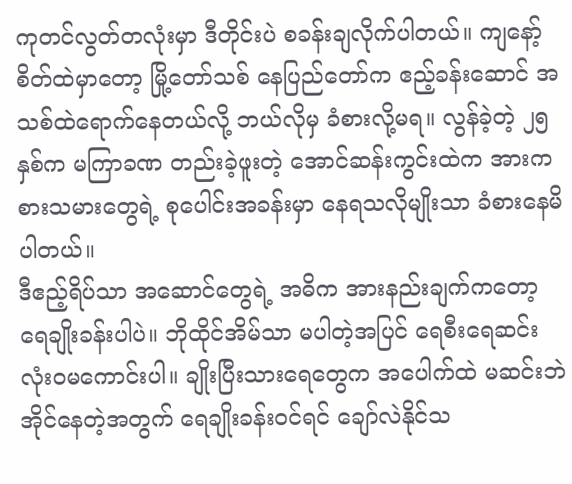ကုတင်လွတ်တလုံးမှာ ဒီတိုင်းပဲ စခန်းချလိုက်ပါတယ်။ ကျနော့် စိတ်ထဲမှာတော့ မြို့တော်သစ် နေပြည်တော်က ဧည့်ခန်းဆောင် အသစ်ထဲရောက်နေတယ်လို့ ဘယ်လိုမှ ခံစားလို့မရ။ လွန်ခဲ့တဲ့ ၂၅ နှစ်က မကြာခဏ တည်းခဲ့ဖူးတဲ့ အောင်ဆန်းကွင်းထဲက အားကစားသမားတွေရဲ့ စုပေါင်းအခန်းမှာ နေရသလိုမျိုးသာ ခံစားနေမိပါတယ်။
ဒီဧည့်ရိပ်သာ အဆောင်တွေရဲ့ အဓိက အားနည်းချက်ကတော့ ရေချိုးခန်းပါပဲ။ ဘိုထိုင်အိမ်သာ မပါတဲ့အပြင် ရေစီးရေဆင်း လုံးဝမကောင်းပါ။ ချိုးပြီးသားရေတွေက အပေါက်ထဲ မဆင်းဘဲ အိုင်နေတဲ့အတွက် ရေချိုးခန်းဝင်ရင် ချော်လဲနိုင်သ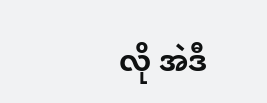လို အဲဒီ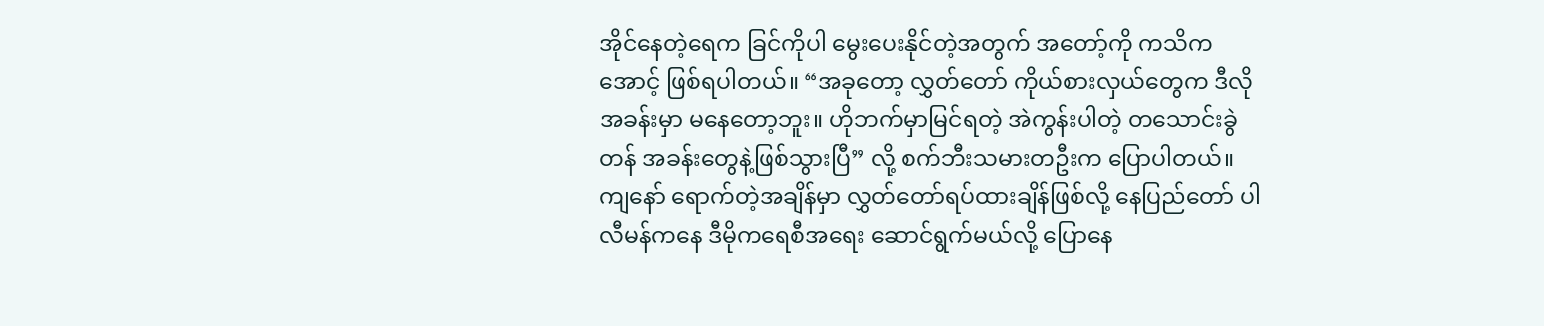အိုင်နေတဲ့ရေက ခြင်ကိုပါ မွေးပေးနိုင်တဲ့အတွက် အတော့်ကို ကသိကအောင့် ဖြစ်ရပါတယ်။ “အခုတော့ လွှတ်တော် ကိုယ်စားလှယ်တွေက ဒီလိုအခန်းမှာ မနေတော့ဘူး။ ဟိုဘက်မှာမြင်ရတဲ့ အဲကွန်းပါတဲ့ တသောင်းခွဲတန် အခန်းတွေနဲ့ဖြစ်သွားပြီ” လို့ စက်ဘီးသမားတဦးက ပြောပါတယ်။ ကျနော် ရောက်တဲ့အချိန်မှာ လွှတ်တော်ရပ်ထားချိန်ဖြစ်လို့ နေပြည်တော် ပါလီမန်ကနေ ဒီမိုကရေစီအရေး ဆောင်ရွက်မယ်လို့ ပြောနေ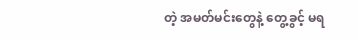တဲ့ အမတ်မင်းတွေနဲ့ တွေ့ခွင့် မရ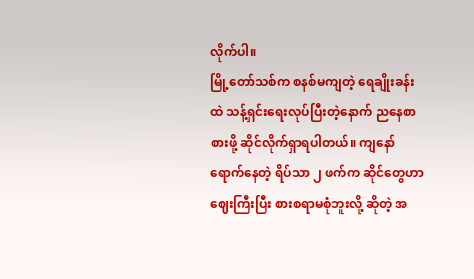လိုက်ပါ။
မြို့တော်သစ်က စနစ်မကျတဲ့ ရေချိုးခန်းထဲ သန့်ရှင်းရေးလုပ်ပြီးတဲ့နောက် ညနေစာ စားဖို့ ဆိုင်လိုက်ရှာရပါတယ်။ ကျနော်ရောက်နေတဲ့ ရိပ်သာ ၂ ဖက်က ဆိုင်တွေဟာ ဈေးကြီးပြီး စားစရာမစုံဘူးလို့ ဆိုတဲ့ အ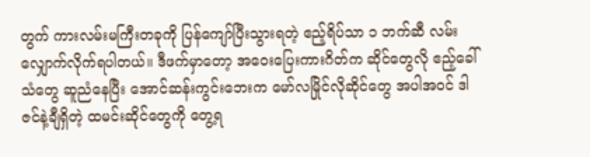တွက် ကားလမ်းမကြီးတခုကို ပြန်ကျော်ပြီးသွားရတဲ့ ဧည့်ရိပ်သာ ၁ ဘက်ဆီ လမ်းလျှောက်လိုက်ရပါတယ်။ ဒီဖက်မှာတော့ အဝေးပြေးကားဂိတ်က ဆိုင်တွေလို ဧည့်ခေါ်သံတွေ ဆူညံနေပြီး အောင်ဆန်းကွင်းဘေးက မော်လမြိုင်လိုဆိုင်တွေ အပါအဝင် ဒါဇင်နဲ့ချီရှိတဲ့ ထမင်းဆိုင်တွေကို တွေ့ရ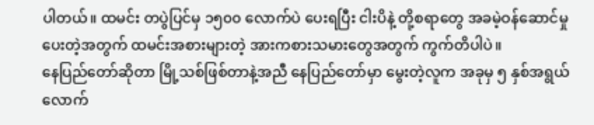ပါတယ်။ ထမင်း တပွဲပြင်မှ ၁၅၀၀ လောက်ပဲ ပေးရပြီး ငါးပိနဲ့ တို့စရာတွေ အခမဲ့ဝန်ဆောင်မှု ပေးတဲ့အတွက် ထမင်းအစားများတဲ့ အားကစားသမားတွေအတွက် ကွက်တိပါပဲ။
နေပြည်တော်ဆိုတာ မြို့သစ်ဖြစ်တာနဲ့အညီ နေပြည်တော်မှာ မွေးတဲ့လူက အခုမှ ၅ နှစ်အရွယ်လောက်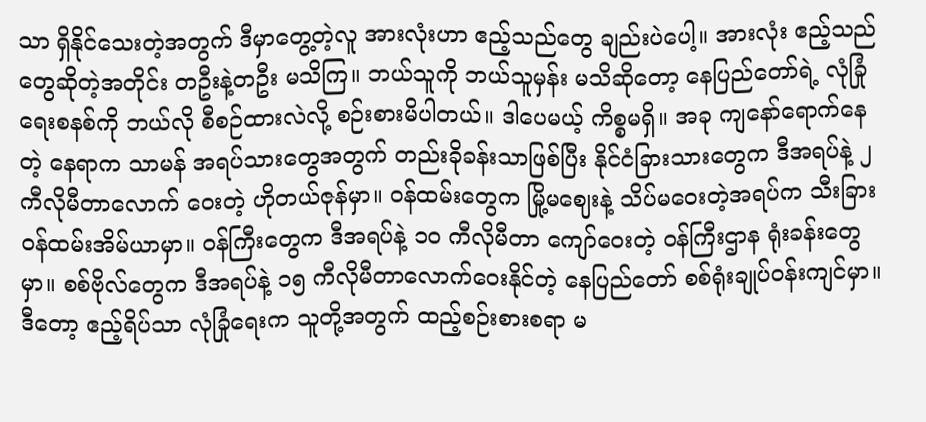သာ ရှိနိုင်သေးတဲ့အတွက် ဒီမှာတွေ့တဲ့လူ အားလုံးဟာ ဧည့်သည်တွေ ချည်းပဲပေါ့။ အားလုံး ဧည့်သည်တွေဆိုတဲ့အတိုင်း တဦးနဲ့တဦး မသိကြ။ ဘယ်သူကို ဘယ်သူမှန်း မသိဆိုတော့ နေပြည်တော်ရဲ့ လုံခြုံရေးစနစ်ကို ဘယ်လို စီစဉ်ထားလဲလို့ စဉ်းစားမိပါတယ်။ ဒါပေမယ့် ကိစ္စမရှိ။ အခု ကျနော်ရောက်နေတဲ့ နေရာက သာမန် အရပ်သားတွေအတွက် တည်းခိုခန်းသာဖြစ်ပြီး နိုင်ငံခြားသားတွေက ဒီအရပ်နဲ့ ၂ ကီလိုမီတာလောက် ဝေးတဲ့ ဟိုတယ်ဇုန်မှာ။ ဝန်ထမ်းတွေက မြို့မဈေးနဲ့ သိပ်မဝေးတဲ့အရပ်က သီးခြားဝန်ထမ်းအိမ်ယာမှာ။ ဝန်ကြီးတွေက ဒီအရပ်နဲ့ ၁၀ ကီလိုမီတာ ကျော်ဝေးတဲ့ ဝန်ကြီးဌာန ရုံးခန်းတွေမှာ။ စစ်ဗိုလ်တွေက ဒီအရပ်နဲ့ ၁၅ ကီလိုမီတာလောက်ဝေးနိုင်တဲ့ နေပြည်တော် စစ်ရုံးချုပ်ဝန်းကျင်မှာ။ ဒီတော့ ဧည့်ရိပ်သာ လုံခြုံရေးက သူတို့အတွက် ထည့်စဉ်းစားစရာ မ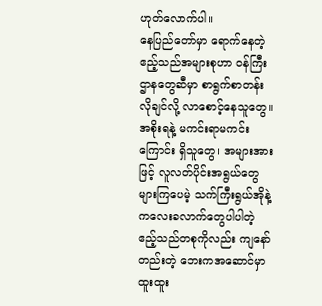ဟုတ်လောက်ပါ။
နေပြည်တော်မှာ ရောက်နေတဲ့ ဧည့်သည်အများစုဟာ ဝန်ကြီးဌာနတွေဆီမှာ စာရွက်စာတန်းလိုချင်လို့ လာစောင့်နေသူတွေ။ အစိုးရနဲ့ မကင်းရာမကင်းကြောင်း ရှိသူတွေ၊ အများအားဖြင့် လူလတ်ပိုင်းအရွယ်တွေ များကြပေမဲ့ သက်ကြီးရွယ်အိုနဲ့ ကလေးခလာက်တွေပါပါတဲ့ ဧည့်သည်တစုကိုလည်း ကျနော်တည်းတဲ့ ဘေးကအဆောင်မှာ ထူးထူး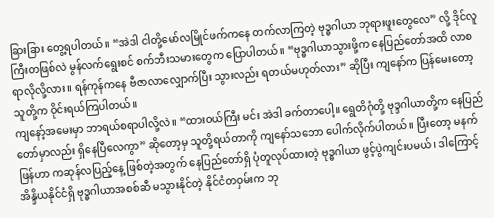ခြားခြား တွေ့ရပါတယ်။ “အဲဒါ ငါတို့မော်လမြိုင်ဖက်ကနေ တက်လာကြတဲ့ ဗုဒ္ဓဂါယာ ဘုရားဖူးတွေလေ” လို့ ဒိုင်လူကြီးတဖြစ်လဲ မွန်လက်ရွေးစင် စက်ဘီးသမားတွေက ပြောပါတယ်။ “ဗုဒ္ဓဂါယာသွားဖို့က နေပြည်တော်အထိ လာစရာလိုလို့လား။ ရန်ကုန်ကနေ ဗီဇာလာလျှောက်ပြီး သွားလည်း ရတယ်မဟုတ်လား” ဆိုပြီး ကျနော်က ပြန်မေးတော့ သူတို့က ဝိုင်းရယ်ကြပါတယ်။
ကျနော့်အမေးမှာ ဘာရယ်စရာပါလို့လဲ။ “ထားဝယ်ကြီး မင်း အဲဒါ ခက်တာပေါ့။ ရွေတိဂုံတို့ ဗုဒ္ဒဂါယာတို့က နေပြည်တော်မှာလည်း ရှိနေပြီလေကွာ” ဆိုတော့မှ သူတို့ရယ်တာကို ကျနော်သဘော ပေါက်လိုက်ပါတယ်။ ပြီးတော့ မနက်ဖြန်ဟာ ကဆုန်လပြည့်နေ့ ဖြစ်တဲ့အတွက် နေပြည်တော်ရှိ ပုံတူလုပ်ထားတဲ့ ဗုဒ္ဓဂါယာ ဖွင့်ပွဲကျင်းပမယ်၊ ဒါကြောင့် အိန္ဒိယနိုင်ငံရှိ ဗုဒ္ဓဂါယာအစစ်ဆီ မသွားနိုင်တဲ့ နိုင်ငံတဝှမ်းက ဘု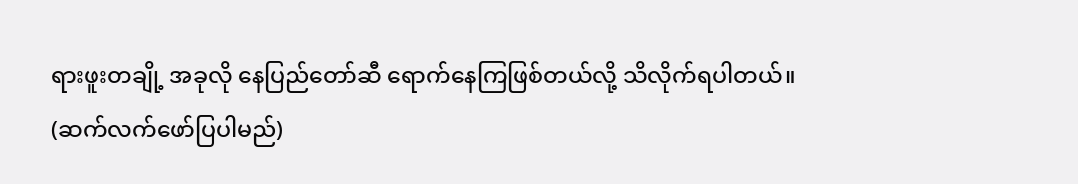ရားဖူးတချို့ အခုလို နေပြည်တော်ဆီ ရောက်နေကြဖြစ်တယ်လို့ သိလိုက်ရပါတယ်။
(ဆက်လက်ဖော်ပြပါမည်)